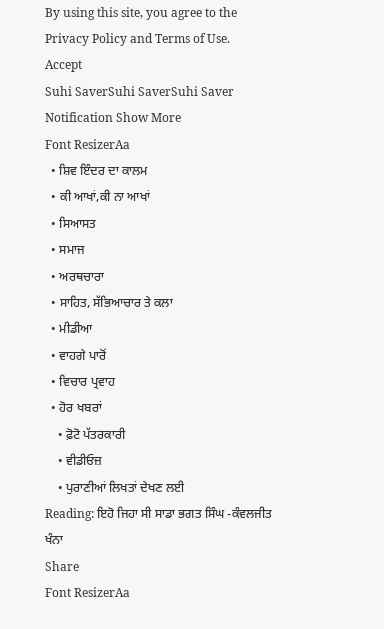By using this site, you agree to the Privacy Policy and Terms of Use.
Accept
Suhi SaverSuhi SaverSuhi Saver
Notification Show More
Font ResizerAa
  • ਸ਼ਿਵ ਇੰਦਰ ਦਾ ਕਾਲਮ
  • ਕੀ ਆਖਾਂ,ਕੀ ਨਾ ਆਖਾਂ
  • ਸਿਆਸਤ
  • ਸਮਾਜ
  • ਅਰਥਚਾਰਾ
  • ਸਾਹਿਤ, ਸੱਭਿਆਚਾਰ ਤੇ ਕਲਾ
  • ਮੀਡੀਆ
  • ਵਾਹਗੇ ਪਾਰੋਂ
  • ਵਿਚਾਰ ਪ੍ਰਵਾਹ
  • ਹੋਰ ਖਬਰਾਂ
    • ਫ਼ੋਟੋ ਪੱਤਰਕਾਰੀ
    • ਵੀਡੀਓਜ਼
    • ਪੁਰਾਣੀਆਂ ਲਿਖਤਾਂ ਦੇਖਣ ਲਈ
Reading: ਇਹੋ ਜਿਹਾ ਸੀ ਸਾਡਾ ਭਗਤ ਸਿੰਘ -ਕੰਵਲਜੀਤ ਖੰਨਾ
Share
Font ResizerAa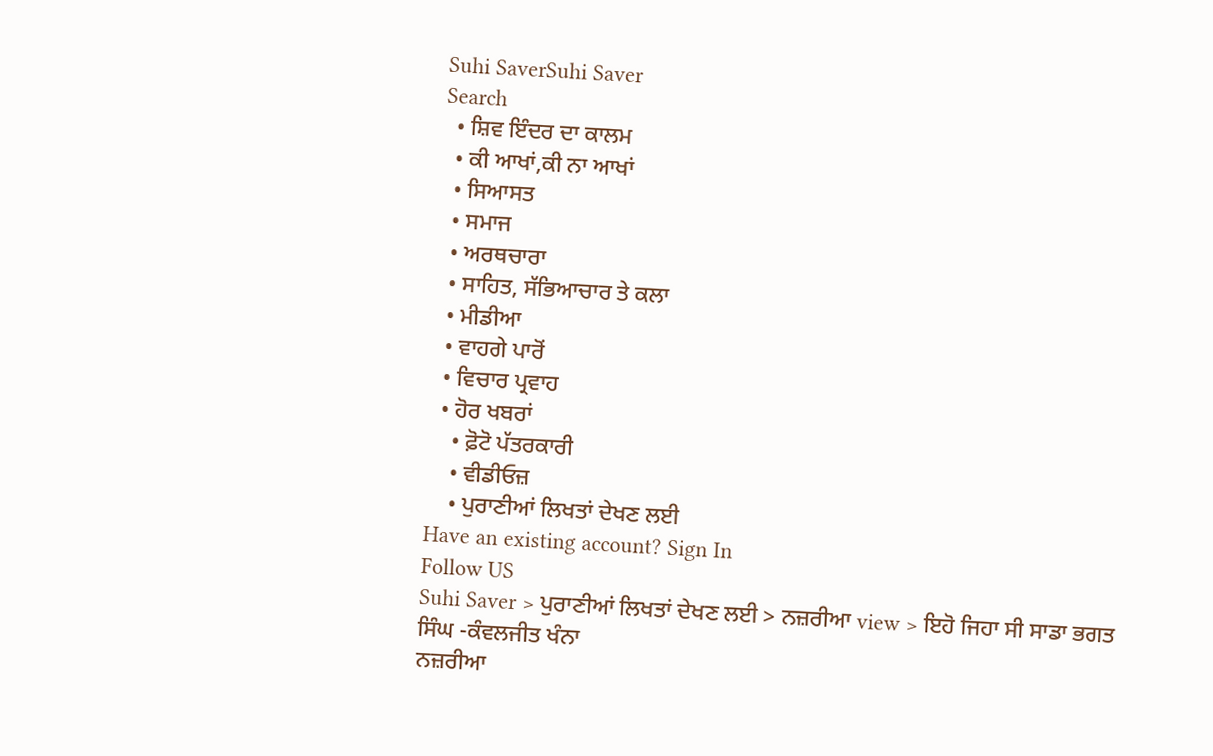Suhi SaverSuhi Saver
Search
  • ਸ਼ਿਵ ਇੰਦਰ ਦਾ ਕਾਲਮ
  • ਕੀ ਆਖਾਂ,ਕੀ ਨਾ ਆਖਾਂ
  • ਸਿਆਸਤ
  • ਸਮਾਜ
  • ਅਰਥਚਾਰਾ
  • ਸਾਹਿਤ, ਸੱਭਿਆਚਾਰ ਤੇ ਕਲਾ
  • ਮੀਡੀਆ
  • ਵਾਹਗੇ ਪਾਰੋਂ
  • ਵਿਚਾਰ ਪ੍ਰਵਾਹ
  • ਹੋਰ ਖਬਰਾਂ
    • ਫ਼ੋਟੋ ਪੱਤਰਕਾਰੀ
    • ਵੀਡੀਓਜ਼
    • ਪੁਰਾਣੀਆਂ ਲਿਖਤਾਂ ਦੇਖਣ ਲਈ
Have an existing account? Sign In
Follow US
Suhi Saver > ਪੁਰਾਣੀਆਂ ਲਿਖਤਾਂ ਦੇਖਣ ਲਈ > ਨਜ਼ਰੀਆ view > ਇਹੋ ਜਿਹਾ ਸੀ ਸਾਡਾ ਭਗਤ ਸਿੰਘ -ਕੰਵਲਜੀਤ ਖੰਨਾ
ਨਜ਼ਰੀਆ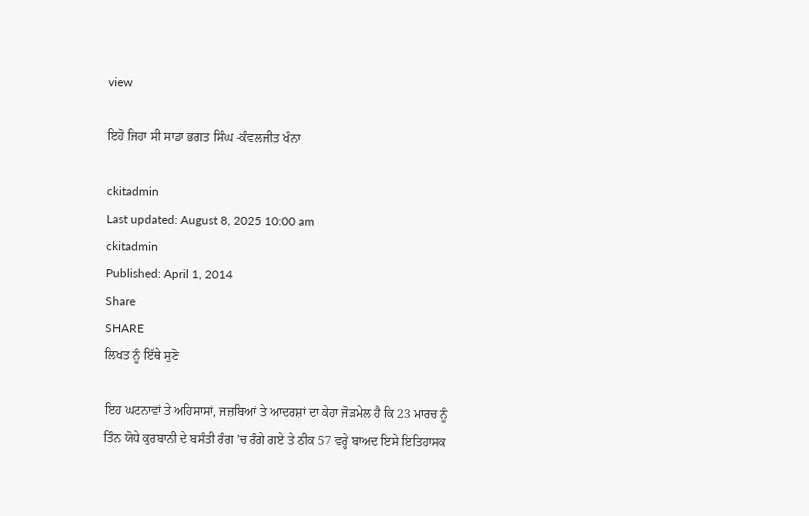view

ਇਹੋ ਜਿਹਾ ਸੀ ਸਾਡਾ ਭਗਤ ਸਿੰਘ -ਕੰਵਲਜੀਤ ਖੰਨਾ

ckitadmin
Last updated: August 8, 2025 10:00 am
ckitadmin
Published: April 1, 2014
Share
SHARE
ਲਿਖਤ ਨੂੰ ਇੱਥੇ ਸੁਣੋ

ਇਹ ਘਟਨਾਵਾਂ ਤੇ ਅਹਿਸਾਸਾਂ, ਜਜ਼ਬਿਆਂ ਤੇ ਆਦਰਸ਼ਾਂ ਦਾ ਕੇਹਾ ਜੋੜਮੇਲ ਹੈ ਕਿ 23 ਮਾਰਚ ਨੂੰ ਤਿੰਨ ਯੋਧੇ ਕੁਰਬਾਨੀ ਦੇ ਬਸੰਤੀ ਰੰਗ ’ਚ ਰੰਗੇ ਗਏ ਤੇ ਠੀਕ 57 ਵਰ੍ਹੇ ਬਾਅਦ ਇਸੇ ਇਤਿਹਾਸਕ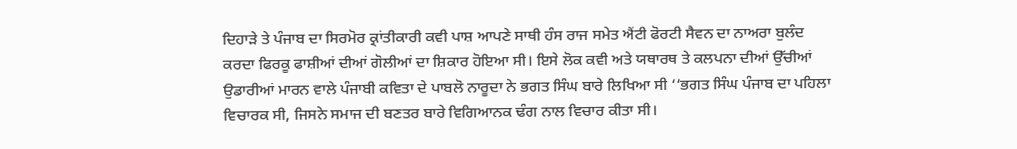ਦਿਹਾੜੇ ਤੇ ਪੰਜਾਬ ਦਾ ਸਿਰਮੋਰ ਕ੍ਰਾਂਤੀਕਾਰੀ ਕਵੀ ਪਾਸ਼ ਆਪਣੇ ਸਾਥੀ ਹੰਸ ਰਾਜ ਸਮੇਤ ਐਂਟੀ ਫੋਰਟੀ ਸੈਵਨ ਦਾ ਨਾਅਰਾ ਬੁਲੰਦ ਕਰਦਾ ਫਿਰਕੂ ਫਾਸ਼ੀਆਂ ਦੀਆਂ ਗੋਲੀਆਂ ਦਾ ਸ਼ਿਕਾਰ ਹੋਇਆ ਸੀ। ਇਸੇ ਲੋਕ ਕਵੀ ਅਤੇ ਯਥਾਰਥ ਤੇ ਕਲਪਨਾ ਦੀਆਂ ਉੱਚੀਆਂ ਉਡਾਰੀਆਂ ਮਾਰਨ ਵਾਲੇ ਪੰਜਾਬੀ ਕਵਿਤਾ ਦੇ ਪਾਬਲੋ ਨਾਰੂਦਾ ਨੇ ਭਗਤ ਸਿੰਘ ਬਾਰੇ ਲਿਖਿਆ ਸੀ ‘‘ਭਗਤ ਸਿੰਘ ਪੰਜਾਬ ਦਾ ਪਹਿਲਾ ਵਿਚਾਰਕ ਸੀ, ਜਿਸਨੇ ਸਮਾਜ ਦੀ ਬਣਤਰ ਬਾਰੇ ਵਿਗਿਆਨਕ ਢੰਗ ਨਾਲ ਵਿਚਾਰ ਕੀਤਾ ਸੀ।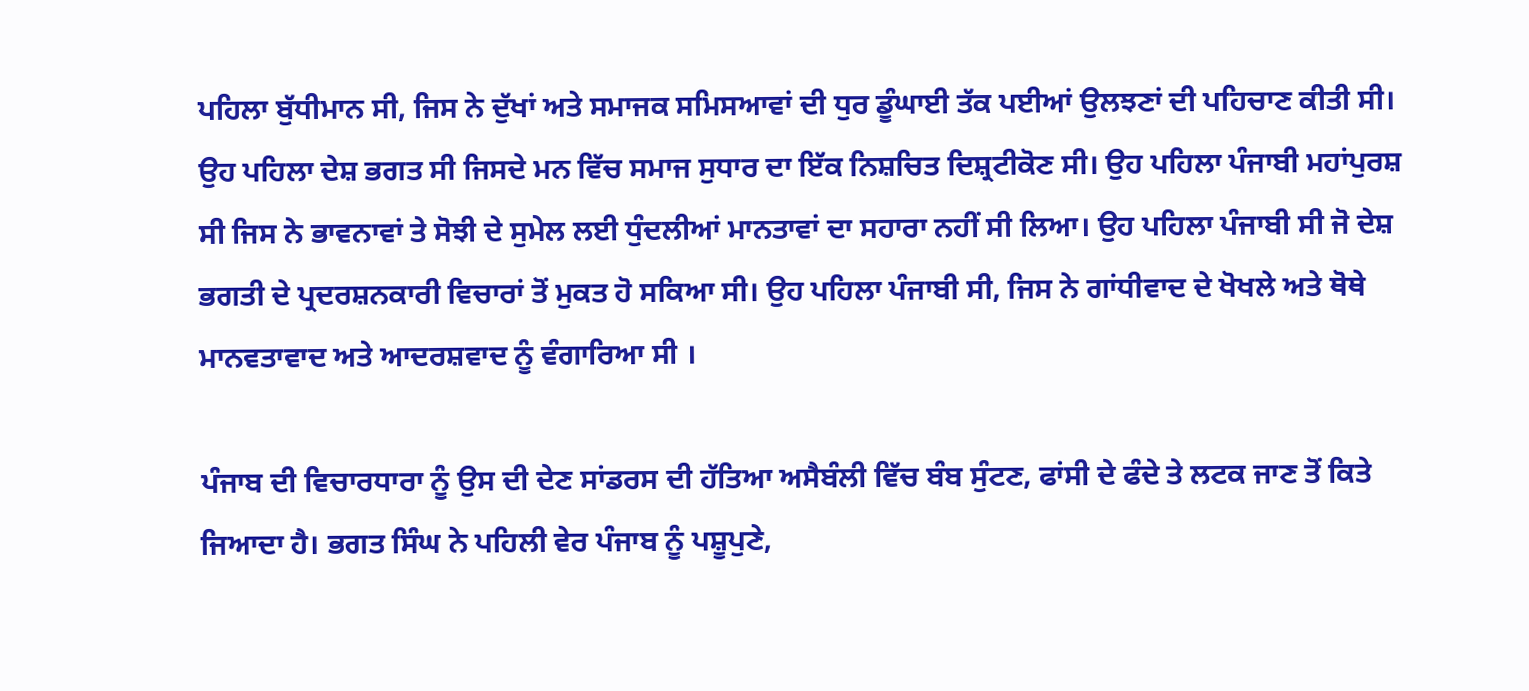ਪਹਿਲਾ ਬੁੱਧੀਮਾਨ ਸੀ, ਜਿਸ ਨੇ ਦੁੱਖਾਂ ਅਤੇ ਸਮਾਜਕ ਸਮਿਸਆਵਾਂ ਦੀ ਧੁਰ ਡੂੰਘਾਈ ਤੱਕ ਪਈਆਂ ਉਲਝਣਾਂ ਦੀ ਪਹਿਚਾਣ ਕੀਤੀ ਸੀ। ਉਹ ਪਹਿਲਾ ਦੇਸ਼ ਭਗਤ ਸੀ ਜਿਸਦੇ ਮਨ ਵਿੱਚ ਸਮਾਜ ਸੁਧਾਰ ਦਾ ਇੱਕ ਨਿਸ਼ਚਿਤ ਦਿਸ਼੍ਰਟੀਕੋਣ ਸੀ। ਉਹ ਪਹਿਲਾ ਪੰਜਾਬੀ ਮਹਾਂਪੁਰਸ਼ ਸੀ ਜਿਸ ਨੇ ਭਾਵਨਾਵਾਂ ਤੇ ਸੋਝੀ ਦੇ ਸੁਮੇਲ ਲਈ ਧੁੰਦਲੀਆਂ ਮਾਨਤਾਵਾਂ ਦਾ ਸਹਾਰਾ ਨਹੀਂ ਸੀ ਲਿਆ। ਉਹ ਪਹਿਲਾ ਪੰਜਾਬੀ ਸੀ ਜੋ ਦੇਸ਼ ਭਗਤੀ ਦੇ ਪ੍ਰਦਰਸ਼ਨਕਾਰੀ ਵਿਚਾਰਾਂ ਤੋਂ ਮੁਕਤ ਹੋ ਸਕਿਆ ਸੀ। ਉਹ ਪਹਿਲਾ ਪੰਜਾਬੀ ਸੀ, ਜਿਸ ਨੇ ਗਾਂਧੀਵਾਦ ਦੇ ਖੋਖਲੇ ਅਤੇ ਥੋਥੇ ਮਾਨਵਤਾਵਾਦ ਅਤੇ ਆਦਰਸ਼ਵਾਦ ਨੂੰ ਵੰਗਾਰਿਆ ਸੀ ।

ਪੰਜਾਬ ਦੀ ਵਿਚਾਰਧਾਰਾ ਨੂੰ ਉਸ ਦੀ ਦੇਣ ਸਾਂਡਰਸ ਦੀ ਹੱਤਿਆ ਅਸੈਬੰਲੀ ਵਿੱਚ ਬੰਬ ਸੁੰਟਣ, ਫਾਂਸੀ ਦੇ ਫੰਦੇ ਤੇ ਲਟਕ ਜਾਣ ਤੋਂ ਕਿਤੇ ਜਿਆਦਾ ਹੈ। ਭਗਤ ਸਿੰਘ ਨੇ ਪਹਿਲੀ ਵੇਰ ਪੰਜਾਬ ਨੂੰ ਪਸ਼ੂਪੁਣੇ,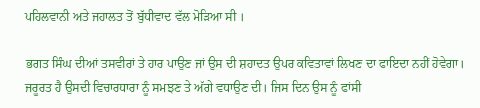ਪਹਿਲਵਾਨੀ ਅਤੇ ਜਹਾਲਤ ਤੋਂ ਬੁੱਧੀਵਾਦ ਵੱਲ ਮੋੜਿਆ ਸੀ ।

ਭਗਤ ਸਿੰਘ ਦੀਆਂ ਤਸਵੀਰਾਂ ਤੇ ਹਾਰ ਪਾਉਣ ਜਾਂ ਉਸ ਦੀ ਸ਼ਹਾਦਤ ਉਪਰ ਕਵਿਤਾਵਾਂ ਲਿਖਣ ਦਾ ਫਾਇਦਾ ਨਹੀਂ ਹੋਵੇਗਾ। ਜਰੂਰਤ ਹੈ ਉਸਦੀ ਵਿਚਾਰਧਾਰਾ ਨੂੰ ਸਮਝਣ ਤੇ ਅੱਗੇ ਵਧਾਉਣ ਦੀ। ਜਿਸ ਦਿਨ ਉਸ ਨੂੰ ਫਾਂਸੀ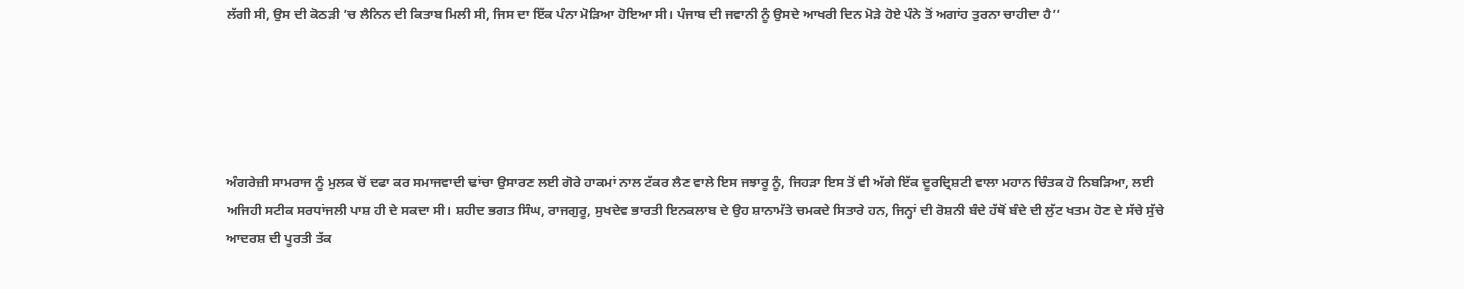ਲੱਗੀ ਸੀ, ਉਸ ਦੀ ਕੋਠੜੀ ’ਚ ਲੈਨਿਨ ਦੀ ਕਿਤਾਬ ਮਿਲੀ ਸੀ, ਜਿਸ ਦਾ ਇੱਕ ਪੰਨਾ ਮੋੜਿਆ ਹੋਇਆ ਸੀ। ਪੰਜਾਬ ਦੀ ਜਵਾਨੀ ਨੂੰ ਉਸਦੇ ਆਖਰੀ ਦਿਨ ਮੋੜੇ ਹੋਏ ਪੰਨੇ ਤੋਂ ਅਗਾਂਹ ਤੁਰਨਾ ਚਾਹੀਦਾ ਹੈ’’





ਅੰਗਰੇਜ਼ੀ ਸਾਮਰਾਜ ਨੂੰ ਮੁਲਕ ਚੋਂ ਦਫਾ ਕਰ ਸਮਾਜਵਾਦੀ ਢਾਂਚਾ ਉਸਾਰਣ ਲਈ ਗੋਰੇ ਹਾਕਮਾਂ ਨਾਲ ਟੱਕਰ ਲੈਣ ਵਾਲੇ ਇਸ ਜਝਾਰੂ ਨੂੰ, ਜਿਹੜਾ ਇਸ ਤੋਂ ਵੀ ਅੱਗੇ ਇੱਕ ਦੂਰਦ੍ਰਿਸ਼ਟੀ ਵਾਲਾ ਮਹਾਨ ਚਿੰਤਕ ਹੋ ਨਿਬੜਿਆ, ਲਈ ਅਜਿਹੀ ਸਟੀਕ ਸਰਧਾਂਜਲੀ ਪਾਸ਼ ਹੀ ਦੇ ਸਕਦਾ ਸੀ। ਸ਼ਹੀਦ ਭਗਤ ਸਿੰਘ, ਰਾਜਗੁਰੂ, ਸੁਖਦੇਵ ਭਾਰਤੀ ਇਨਕਲਾਬ ਦੇ ਉਹ ਸ਼ਾਨਾਮੱਤੇ ਚਮਕਦੇ ਸਿਤਾਰੇ ਹਨ, ਜਿਨ੍ਹਾਂ ਦੀ ਰੋਸ਼ਨੀ ਬੰਦੇ ਹੱਥੋਂ ਬੰਦੇ ਦੀ ਲੁੱਟ ਖਤਮ ਹੋਣ ਦੇ ਸੱਚੇ ਸੁੱਚੇ ਆਦਰਸ਼ ਦੀ ਪੂਰਤੀ ਤੱਕ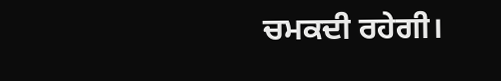ਚਮਕਦੀ ਰਹੇਗੀ।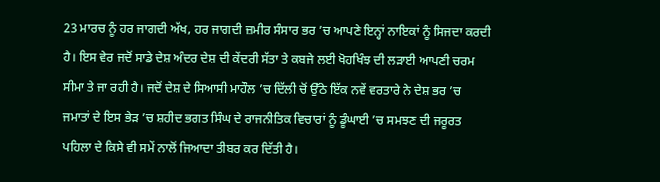23 ਮਾਰਚ ਨੂੰ ਹਰ ਜਾਗਦੀ ਅੱਖ, ਹਰ ਜਾਗਦੀ ਜ਼ਮੀਰ ਸੰਸਾਰ ਭਰ ’ਚ ਆਪਣੇ ਇਨ੍ਹਾਂ ਨਾਇਕਾਂ ਨੂੰ ਸਿਜਦਾ ਕਰਦੀ ਹੈ। ਇਸ ਵੇਰ ਜਦੋਂ ਸਾਡੇ ਦੇਸ਼ ਅੰਦਰ ਦੇਸ਼ ਦੀ ਕੇਂਦਰੀ ਸੱਤਾ ਤੇ ਕਬਜੇ ਲਈ ਖੋਹਖਿੰਝ ਦੀ ਲੜਾਈ ਆਪਣੀ ਚਰਮ ਸੀਮਾ ਤੇ ਜਾ ਰਹੀ ਹੈ। ਜਦੋਂ ਦੇਸ਼ ਦੇ ਸਿਆਸੀ ਮਾਹੌਲ ’ਚ ਦਿੱਲੀ ਚੋਂ ਉੱਠੇ ਇੱਕ ਨਵੇਂ ਵਰਤਾਰੇ ਨੇ ਦੇਸ਼ ਭਰ ’ਚ ਜਮਾਤਾਂ ਦੇ ਇਸ ਭੇੜ ’ਚ ਸ਼ਹੀਦ ਭਗਤ ਸਿੰਘ ਦੇ ਰਾਜਨੀਤਿਕ ਵਿਚਾਰਾਂ ਨੂੰ ਡੂੰਘਾਈ ’ਚ ਸਮਝਣ ਦੀ ਜਰੂਰਤ ਪਹਿਲਾ ਦੇ ਕਿਸੇ ਵੀ ਸਮੇਂ ਨਾਲੋਂ ਜਿਆਦਾ ਤੀਬਰ ਕਰ ਦਿੱਤੀ ਹੈ।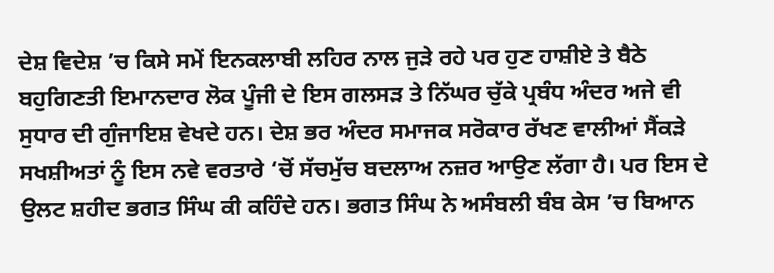ਦੇਸ਼ ਵਿਦੇਸ਼ ’ਚ ਕਿਸੇ ਸਮੇਂ ਇਨਕਲਾਬੀ ਲਹਿਰ ਨਾਲ ਜੁੜੇ ਰਹੇ ਪਰ ਹੁਣ ਹਾਸ਼ੀਏ ਤੇ ਬੈਠੇ ਬਹੁਗਿਣਤੀ ਇਮਾਨਦਾਰ ਲੋਕ ਪੂੰਜੀ ਦੇ ਇਸ ਗਲਸੜ ਤੇ ਨਿੱਘਰ ਚੁੱਕੇ ਪ੍ਰਬੰਧ ਅੰਦਰ ਅਜੇ ਵੀ ਸੁਧਾਰ ਦੀ ਗੁੰਜਾਇਸ਼ ਵੇਖਦੇ ਹਨ। ਦੇਸ਼ ਭਰ ਅੰਦਰ ਸਮਾਜਕ ਸਰੋਕਾਰ ਰੱਖਣ ਵਾਲੀਆਂ ਸੈਂਕੜੇ ਸਖਸ਼ੀਅਤਾਂ ਨੂੰ ਇਸ ਨਵੇ ਵਰਤਾਰੇ ‘ਚੋਂ ਸੱਚਮੁੱਚ ਬਦਲਾਅ ਨਜ਼ਰ ਆਉਣ ਲੱਗਾ ਹੈ। ਪਰ ਇਸ ਦੇ ਉਲਟ ਸ਼ਹੀਦ ਭਗਤ ਸਿੰਘ ਕੀ ਕਹਿੰਦੇ ਹਨ। ਭਗਤ ਸਿੰਘ ਨੇ ਅਸੰਬਲੀ ਬੰਬ ਕੇਸ ’ਚ ਬਿਆਨ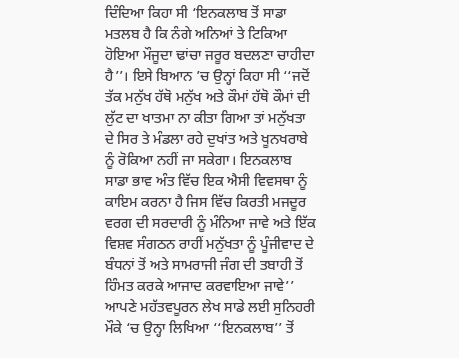ਦਿੰਦਿਆ ਕਿਹਾ ਸੀ ‘ਇਨਕਲਾਬ ਤੋਂ ਸਾਡਾ ਮਤਲਬ ਹੈ ਕਿ ਨੰਗੇ ਅਨਿਆਂ ਤੇ ਟਿਕਿਆ ਹੋਇਆ ਮੌਜੂਦਾ ਢਾਂਚਾ ਜਰੂਰ ਬਦਲਣਾ ਚਾਹੀਦਾ ਹੈ’’। ਇਸੇ ਬਿਆਨ ’ਚ ਉਨ੍ਹਾਂ ਕਿਹਾ ਸੀ ‘‘ਜਦੋਂ ਤੱਕ ਮਨੁੱਖ ਹੱਥੋ ਮਨੁੱਖ ਅਤੇ ਕੌਮਾਂ ਹੱਥੋ ਕੌਮਾਂ ਦੀ ਲੁੱਟ ਦਾ ਖਾਤਮਾ ਨਾ ਕੀਤਾ ਗਿਆ ਤਾਂ ਮਨੁੱਖਤਾ ਦੇ ਸਿਰ ਤੇ ਮੰਡਲਾ ਰਹੇ ਦੁਖਾਂਤ ਅਤੇ ਖੂਨਖਰਾਬੇ ਨੂੰ ਰੋਕਿਆ ਨਹੀਂ ਜਾ ਸਕੇਗਾ। ਇਨਕਲਾਬ ਸਾਡਾ ਭਾਵ ਅੰਤ ਵਿੱਚ ਇਕ ਐਸੀ ਵਿਵਸਥਾ ਨੂੰ ਕਾਇਮ ਕਰਨਾ ਹੈ ਜਿਸ ਵਿੱਚ ਕਿਰਤੀ ਮਜਦੂਰ ਵਰਗ ਦੀ ਸਰਦਾਰੀ ਨੂੰ ਮੰਨਿਆ ਜਾਵੇ ਅਤੇ ਇੱਕ ਵਿਸ਼ਵ ਸੰਗਠਨ ਰਾਹੀਂ ਮਨੁੱਖਤਾ ਨੂੰ ਪੂੰਜੀਵਾਦ ਦੇ ਬੰਧਨਾਂ ਤੋਂ ਅਤੇ ਸਾਮਰਾਜੀ ਜੰਗ ਦੀ ਤਬਾਹੀ ਤੋਂ ਹਿੰਮਤ ਕਰਕੇ ਆਜਾਦ ਕਰਵਾਇਆ ਜਾਵੇ’’ ਆਪਣੇ ਮਹੱਤਵਪੂਰਨ ਲੇਖ ਸਾਡੇ ਲਈ ਸੁਨਿਹਰੀ ਮੌਕੇ ‘ਚ ਉਨ੍ਹਾ ਲਿਖਿਆ ‘‘ਇਨਕਲਾਬ’’ ਤੋਂ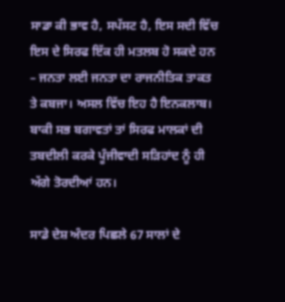ਸਾਡਾ ਕੀ ਭਾਵ ਹੈ, ਸਪੱਸਟ ਹੈ, ਇਸ ਸਦੀ ਵਿੱਚ ਇਸ ਦੇ ਸਿਰਫ ਇੱਕ ਹੀ ਮਤਲਬ ਹੋ ਸਕਦੇ ਹਨ – ਜਨਤਾ ਲਈ ਜਨਤਾ ਦਾ ਰਾਜਨੀਤਿਕ ਤਾਕਤ ਤੇ ਕਬਜਾ। ਅਸਲ ਵਿੱਚ ਇਹ ਹੈ ਇਨਕਲਾਬ। ਬਾਕੀ ਸਭ ਬਗਾਵਤਾਂ ਤਾਂ ਸਿਰਫ ਮਾਲਕਾਂ ਦੀ ਤਬਦੀਲੀ ਕਰਕੇ ਪੂੰਜੀਵਾਦੀ ਸੜਿਹਾਂਦ ਨੂੰ ਹੀ ਅੱਗੇ ਤੋਰਦੀਆਂ ਹਨ।

ਸਾਡੇ ਦੇਸ਼ ਅੰਦਰ ਪਿਛਲੇ 67 ਸਾਲਾਂ ਦੇ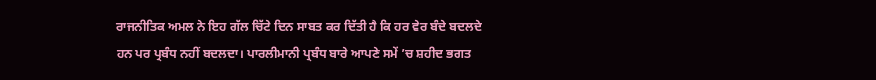ਰਾਜਨੀਤਿਕ ਅਮਲ ਨੇ ਇਹ ਗੱਲ ਚਿੱਟੇ ਦਿਨ ਸਾਬਤ ਕਰ ਦਿੱਤੀ ਹੈ ਕਿ ਹਰ ਵੇਰ ਬੰਦੇ ਬਦਲਦੇ ਹਨ ਪਰ ਪ੍ਰਬੰਧ ਨਹੀਂ ਬਦਲਦਾ। ਪਾਰਲੀਮਾਨੀ ਪ੍ਰਬੰਧ ਬਾਰੇ ਆਪਣੇ ਸਮੇਂ ’ਚ ਸ਼ਹੀਦ ਭਗਤ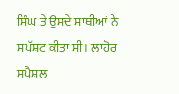ਸਿੰਘ ਤੇ ਉਸਦੇ ਸਾਥੀਆਂ ਨੇ ਸਪੱਸ਼ਟ ਕੀਤਾ ਸੀ। ਲਾਹੋਰ ਸਪੈਸ਼ਲ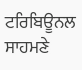ਟਰਿਬਿਊਨਲ ਸਾਹਮਣੇ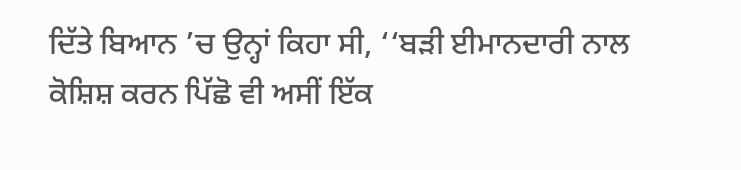ਦਿੱਤੇ ਬਿਆਨ ’ਚ ਉਨ੍ਹਾਂ ਕਿਹਾ ਸੀ, ‘‘ਬੜੀ ਈਮਾਨਦਾਰੀ ਨਾਲ ਕੋਸ਼ਿਸ਼ ਕਰਨ ਪਿੱਛੋ ਵੀ ਅਸੀਂ ਇੱਕ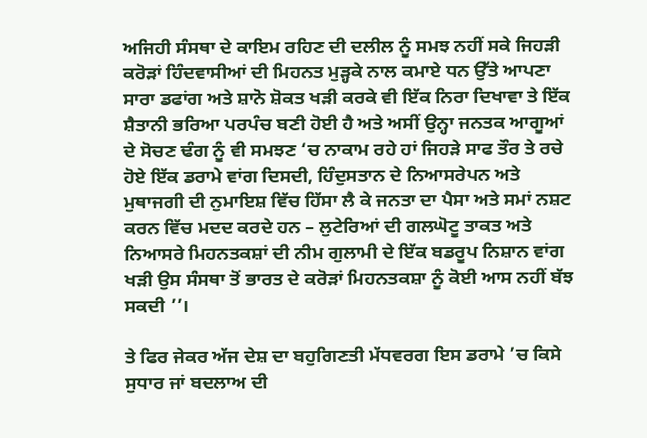ਅਜਿਹੀ ਸੰਸਥਾ ਦੇ ਕਾਇਮ ਰਹਿਣ ਦੀ ਦਲੀਲ ਨੂੰ ਸਮਝ ਨਹੀਂ ਸਕੇ ਜਿਹੜੀ ਕਰੋੜਾਂ ਹਿੰਦਵਾਸੀਆਂ ਦੀ ਮਿਹਨਤ ਮੁੜ੍ਹਕੇ ਨਾਲ ਕਮਾਏ ਧਨ ਉੱਤੇ ਆਪਣਾ ਸਾਰਾ ਡਫਾਂਗ ਅਤੇ ਸ਼ਾਨੋ ਸ਼ੋਕਤ ਖੜੀ ਕਰਕੇ ਵੀ ਇੱਕ ਨਿਰਾ ਦਿਖਾਵਾ ਤੇ ਇੱਕ ਸ਼ੈਤਾਨੀ ਭਰਿਆ ਪਰਪੰਚ ਬਣੀ ਹੋਈ ਹੈ ਅਤੇ ਅਸੀਂ ਉਨ੍ਹਾ ਜਨਤਕ ਆਗੂਆਂ ਦੇ ਸੋਚਣ ਢੰਗ ਨੂੰ ਵੀ ਸਮਝਣ ‘ਚ ਨਾਕਾਮ ਰਹੇ ਹਾਂ ਜਿਹੜੇ ਸਾਫ ਤੌਰ ਤੇ ਰਚੇ ਹੋਏ ਇੱਕ ਡਰਾਮੇ ਵਾਂਗ ਦਿਸਦੀ, ਹਿੰਦੁਸਤਾਨ ਦੇ ਨਿਆਸਰੇਪਨ ਅਤੇ ਮੁਥਾਜਗੀ ਦੀ ਨੁਮਾਇਸ਼ ਵਿੱਚ ਹਿੱਸਾ ਲੈ ਕੇ ਜਨਤਾ ਦਾ ਪੈਸਾ ਅਤੇ ਸਮਾਂ ਨਸ਼ਟ ਕਰਨ ਵਿੱਚ ਮਦਦ ਕਰਦੇ ਹਨ – ਲੁਟੇਰਿਆਂ ਦੀ ਗਲਘੋਟੂ ਤਾਕਤ ਅਤੇ ਨਿਆਸਰੇ ਮਿਹਨਤਕਸ਼ਾਂ ਦੀ ਨੀਮ ਗੁਲਾਮੀ ਦੇ ਇੱਕ ਬਡਰੂਪ ਨਿਸ਼ਾਨ ਵਾਂਗ ਖੜੀ ਉਸ ਸੰਸਥਾ ਤੋਂ ਭਾਰਤ ਦੇ ਕਰੋੜਾਂ ਮਿਹਨਤਕਸ਼ਾ ਨੂੰ ਕੋਈ ਆਸ ਨਹੀਂ ਬੱਝ ਸਕਦੀ ’’।

ਤੇ ਫਿਰ ਜੇਕਰ ਅੱਜ ਦੇਸ਼ ਦਾ ਬਹੁਗਿਣਤੀ ਮੱਧਵਰਗ ਇਸ ਡਰਾਮੇ ’ਚ ਕਿਸੇ ਸੁਧਾਰ ਜਾਂ ਬਦਲਾਅ ਦੀ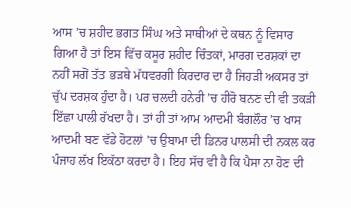ਆਸ ’ਚ ਸ਼ਹੀਦ ਭਗਤ ਸਿੰਘ ਅਤੇ ਸਾਥੀਆਂ ਦੇ ਕਥਨ ਨੂੰ ਵਿਸਾਰ ਗਿਆ ਹੈ ਤਾਂ ਇਸ ਵਿੱਚ ਕਸੂਰ ਸ਼ਹੀਦ ਚਿੰਤਕਾਂ, ਮਾਰਗ ਦਰਸ਼ਕਾਂ ਦਾ ਨਹੀਂ ਸਗੋਂ ਤੱਤ ਭੜਥੇ ਮੱਧਵਰਗੀ ਕਿਰਦਾਰ ਦਾ ਹੈ ਜਿਹੜੀ ਅਕਸਰ ਤਾਂ ਚੁੱਪ ਦਰਸ਼ਕ ਹੁੰਦਾ ਹੈ। ਪਰ ਚਲਦੀ ਹਨੇਰੀ ’ਚ ਹੀਰੋ ਬਨਣ ਦੀ ਵੀ ਤਕੜੀ ਇੱਛਾ ਪਾਲੀ ਰੱਖਦਾ ਹੈ। ਤਾਂ ਹੀ ਤਾਂ ਆਮ ਆਦਮੀ ਬੰਗਲੌਰ ’ਚ ਖਾਸ ਆਦਮੀ ਬਣ ਵੱਡੇ ਹੋਟਲਾਂ ’ਚ ਉਬਾਮਾ ਦੀ ਡਿਨਰ ਪਾਲਸੀ ਦੀ ਨਕਲ ਕਰ ਪੰਜਾਹ ਲੱਖ ਇਕੱਠਾ ਕਰਦਾ ਹੈ। ਇਹ ਸੱਚ ਵੀ ਹੈ ਕਿ ਪੈਸਾ ਨਾ ਹੋਣ ਦੀ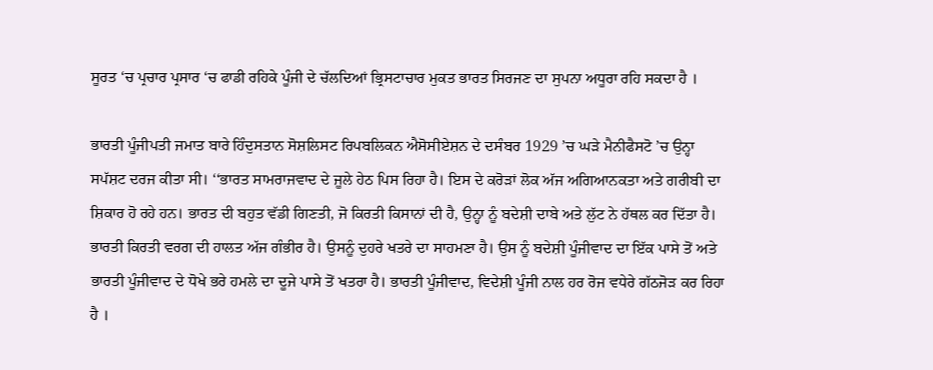ਸੂਰਤ ‘ਚ ਪ੍ਰਚਾਰ ਪ੍ਰਸਾਰ ‘ਚ ਫਾਡੀ ਰਹਿਕੇ ਪੂੰਜੀ ਦੇ ਚੱਲਦਿਆਂ ਭ੍ਰਿਸਟਾਚਾਰ ਮੁਕਤ ਭਾਰਤ ਸਿਰਜਣ ਦਾ ਸੁਪਨਾ ਅਧੂਰਾ ਰਹਿ ਸਕਦਾ ਹੈ ।

ਭਾਰਤੀ ਪੂੰਜੀਪਤੀ ਜਮਾਤ ਬਾਰੇ ਹਿੰਦੁਸਤਾਨ ਸੋਸ਼ਲਿਸਟ ਰਿਪਬਲਿਕਨ ਐਸੋਸੀਏਸ਼ਨ ਦੇ ਦਸੰਬਰ 1929 ’ਚ ਘੜੇ ਮੈਨੀਫੈਸਟੋ ’ਚ ਉਨ੍ਹਾ ਸਪੱਸ਼ਟ ਦਰਜ ਕੀਤਾ ਸੀ। ‘‘ਭਾਰਤ ਸਾਮਰਾਜਵਾਦ ਦੇ ਜੂਲੇ ਹੇਠ ਪਿਸ ਰਿਹਾ ਹੈ। ਇਸ ਦੇ ਕਰੋੜਾਂ ਲੋਕ ਅੱਜ ਅਗਿਆਨਕਤਾ ਅਤੇ ਗਰੀਬੀ ਦਾ ਸ਼ਿਕਾਰ ਹੋ ਰਹੇ ਹਨ। ਭਾਰਤ ਦੀ ਬਹੁਤ ਵੱਡੀ ਗਿਣਤੀ, ਜੋ ਕਿਰਤੀ ਕਿਸਾਨਾਂ ਦੀ ਹੈ, ਉਨ੍ਹਾ ਨੂੰ ਬਦੇਸ਼ੀ ਦਾਬੇ ਅਤੇ ਲੁੱਟ ਨੇ ਹੱਥਲ ਕਰ ਦਿੱਤਾ ਹੈ। ਭਾਰਤੀ ਕਿਰਤੀ ਵਰਗ ਦੀ ਹਾਲਤ ਅੱਜ ਗੰਭੀਰ ਹੈ। ਉਸਨੂੰ ਦੁਹਰੇ ਖਤਰੇ ਦਾ ਸਾਹਮਣਾ ਹੈ। ਉਸ ਨੂੰ ਬਦੇਸ਼ੀ ਪੂੰਜੀਵਾਦ ਦਾ ਇੱਕ ਪਾਸੇ ਤੋਂ ਅਤੇ ਭਾਰਤੀ ਪੂੰਜੀਵਾਦ ਦੇ ਧੋਖੇ ਭਰੇ ਹਮਲੇ ਦਾ ਦੂਜੇ ਪਾਸੇ ਤੋਂ ਖਤਰਾ ਹੈ। ਭਾਰਤੀ ਪੂੰਜੀਵਾਦ, ਵਿਦੇਸ਼ੀ ਪੂੰਜੀ ਨਾਲ ਹਰ ਰੋਜ ਵਧੇਰੇ ਗੱਠਜੋੜ ਕਰ ਰਿਹਾ ਹੈ ।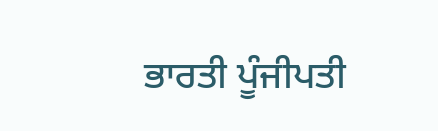ਭਾਰਤੀ ਪੂੰਜੀਪਤੀ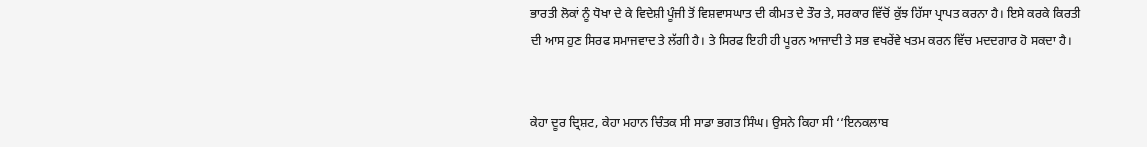ਭਾਰਤੀ ਲੋਕਾਂ ਨੂੰ ਧੋਖਾ ਦੇ ਕੇ ਵਿਦੇਸ਼ੀ ਪੂੰਜੀ ਤੋਂ ਵਿਸ਼ਵਾਸਘਾਤ ਦੀ ਕੀਮਤ ਦੇ ਤੌਰ ਤੇ, ਸਰਕਾਰ ਵਿੱਚੋਂ ਕੁੱਝ ਹਿੱਸਾ ਪ੍ਰਾਪਤ ਕਰਨਾ ਹੈ। ਇਸੇ ਕਰਕੇ ਕਿਰਤੀ ਦੀ ਆਸ ਹੁਣ ਸਿਰਫ ਸਮਾਜਵਾਦ ਤੇ ਲੱਗੀ ਹੈ। ਤੇ ਸਿਰਫ ਇਹੀ ਹੀ ਪੂਰਨ ਆਜਾਦੀ ਤੇ ਸਭ ਵਖਰੇਂਵੇ ਖਤਮ ਕਰਨ ਵਿੱਚ ਮਦਦਗਾਰ ਹੋ ਸਕਦਾ ਹੈ।


ਕੇਹਾ ਦੂਰ ਦ੍ਰਿਸ਼ਟ, ਕੇਹਾ ਮਹਾਨ ਚਿੰਤਕ ਸੀ ਸਾਡਾ ਭਗਤ ਸਿੰਘ। ਉਸਨੇ ਕਿਹਾ ਸੀ ‘‘ਇਨਕਲਾਬ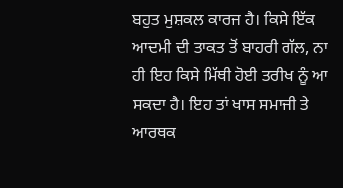ਬਹੁਤ ਮੁਸ਼ਕਲ ਕਾਰਜ ਹੈ। ਕਿਸੇ ਇੱਕ ਆਦਮੀ ਦੀ ਤਾਕਤ ਤੋਂ ਬਾਹਰੀ ਗੱਲ, ਨਾ ਹੀ ਇਹ ਕਿਸੇ ਮਿੱਥੀ ਹੋਈ ਤਰੀਖ ਨੂੰ ਆ ਸਕਦਾ ਹੈ। ਇਹ ਤਾਂ ਖਾਸ ਸਮਾਜੀ ਤੇ ਆਰਥਕ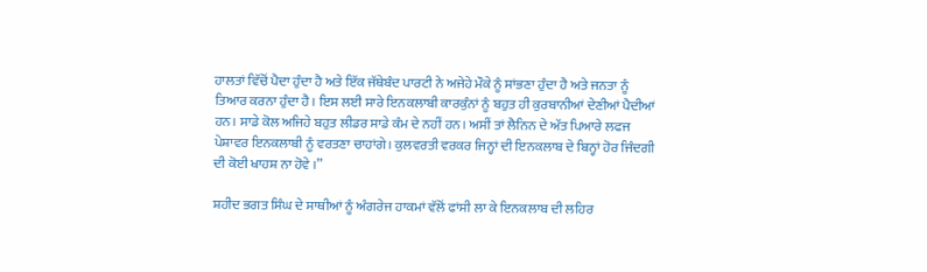ਹਾਲਤਾਂ ਵਿੱਚੋਂ ਪੈਦਾ ਹੁੰਦਾ ਹੈ ਅਤੇ ਇੱਕ ਜੱਥੇਬੰਦ ਪਾਰਟੀ ਨੇ ਅਜੇਹੇ ਮੌਕੇ ਨੂੰ ਸਾਂਭਣਾ ਹੁੰਦਾ ਹੈ ਅਤੇ ਜਨਤਾ ਨੂੰ ਤਿਆਰ ਕਰਨਾ ਹੁੰਦਾ ਹੈ। ਇਸ ਲਈ ਸਾਰੇ ਇਨਕਲਾਬੀ ਕਾਰਕੁੰਨਾਂ ਨੂੰ ਬਹੁਤ ਹੀ ਕੁਰਬਾਨੀਆਂ ਦੇਣੀਆਂ ਪੈਦੀਆਂ ਹਨ। ਸਾਡੇ ਕੋਲ ਅਜਿਹੇ ਬਹੁਤ ਲੀਡਰ ਸਾਡੇ ਕੰਮ ਦੇ ਨਹੀਂ ਹਨ। ਅਸੀਂ ਤਾਂ ਲੈਨਿਨ ਦੇ ਅੱਤ ਪਿਆਰੇ ਲਫਜ ਪੇਸ਼ਾਵਰ ਇਨਕਲਾਬੀ ਨੂੰ ਵਰਤਣਾ ਚਾਹਾਂਗੇ। ਕੁਲਵਰਤੀ ਵਰਕਰ ਜਿਨ੍ਹਾਂ ਦੀ ਇਨਕਲਾਬ ਦੇ ਬਿਨ੍ਹਾਂ ਹੋਰ ਜਿੰਦਗੀ ਦੀ ਕੋਈ ਖਾਹਸ਼ ਨਾ ਹੋਵੇ ।’’

ਸ਼ਹੀਦ ਭਗਤ ਸਿੰਘ ਦੇ ਸਾਥੀਆਂ ਨੂੰ ਅੰਗਰੇਜ ਹਾਕਮਾਂ ਵੱਲੋਂ ਫਾਂਸੀ ਲਾ ਕੇ ਇਨਕਲਾਬ ਦੀ ਲਹਿਰ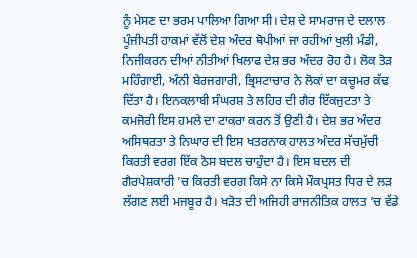ਨੂੰ ਮੇਸਣ ਦਾ ਭਰਮ ਪਾਲਿਆ ਗਿਆ ਸੀ। ਦੇਸ਼ ਦੇ ਸਾਮਰਾਜ ਦੇ ਦਲਾਲ ਪੂੰਜੀਪਤੀ ਹਾਕਮਾਂ ਵੱਲੋਂ ਦੇਸ਼ ਅੰਦਰ ਥੋਪੀਆਂ ਜਾ ਰਹੀਆਂ ਖੁਲੀ ਮੰਡੀ, ਨਿਜੀਕਰਨ ਦੀਆਂ ਨੀਤੀਆਂ ਖਿਲਾਫ ਦੇਸ਼ ਭਰ ਅੰਦਰ ਰੋਹ ਹੈ। ਲੋਕ ਤੋੜ ਮਹਿੰਗਾਈ, ਅੰਨੀ ਬੇਰਜਗਾਰੀ, ਭ੍ਰਿਸਟਾਚਾਰ ਨੇ ਲੋਕਾਂ ਦਾ ਕਚੂਮਰ ਕੱਢ ਦਿੱਤਾ ਹੈ। ਇਨਕਲਾਬੀ ਸੰਘਰਸ਼ ਤੇ ਲਹਿਰ ਦੀ ਗੈਰ ਇੱਕਜੁਟਤਾ ਤੇ ਕਮਜੋਰੀ ਇਸ ਹਮਲੇ ਦਾ ਟਾਕਰਾ ਕਰਨ ਤੋਂ ਉਣੀ ਹੈ। ਦੇਸ਼ ਭਰ ਅੰਦਰ ਅਸਿਥਰਤਾ ਤੇ ਨਿਘਾਰ ਦੀ ਇਸ ਖਤਰਨਾਕ ਹਾਲਤ ਅੰਦਰ ਸੱਚਮੁੱਚੀ ਕਿਰਤੀ ਵਰਗ ਇੱਕ ਠੋਸ ਬਦਲ ਚਾਹੁੰਦਾ ਹੈ। ਇਸ ਬਦਲ ਦੀ ਗੈਰਪੇਸ਼ਕਾਰੀ ’ਚ ਕਿਰਤੀ ਵਰਗ ਕਿਸੇ ਨਾ ਕਿਸੇ ਮੌਕਪ੍ਰਸਤ ਧਿਰ ਦੇ ਲੜ ਲੱਗਣ ਲਈ ਮਜਬੂਰ ਹੈ। ਖੜੋਤ ਦੀ ਅਜਿਹੀ ਰਾਜਨੀਤਿਕ ਹਾਲਤ ’ਚ ਵੱਡੇ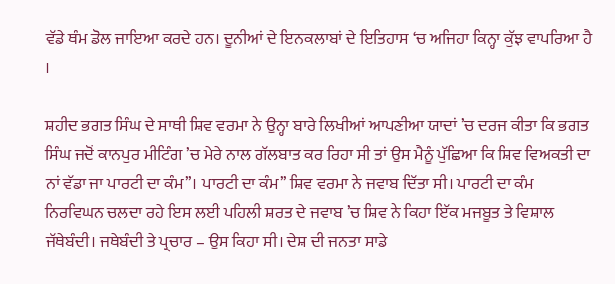ਵੱਡੇ ਥੰਮ ਡੋਲ ਜਾਇਆ ਕਰਦੇ ਹਨ। ਦੂਨੀਆਂ ਦੇ ਇਨਕਲਾਬਾਂ ਦੇ ਇਤਿਹਾਸ ‘ਚ ਅਜਿਹਾ ਕਿਨ੍ਹਾ ਕੁੱਝ ਵਾਪਰਿਆ ਹੈ ।

ਸ਼ਹੀਦ ਭਗਤ ਸਿੰਘ ਦੇ ਸਾਥੀ ਸ਼ਿਵ ਵਰਮਾ ਨੇ ਉਨ੍ਹਾ ਬਾਰੇ ਲਿਖੀਆਂ ਆਪਣੀਆ ਯਾਦਾਂ ’ਚ ਦਰਜ ਕੀਤਾ ਕਿ ਭਗਤ ਸਿੰਘ ਜਦੋਂ ਕਾਨਪੁਰ ਮੀਟਿੰਗ ’ਚ ਮੇਰੇ ਨਾਲ ਗੱਲਬਾਤ ਕਰ ਰਿਹਾ ਸੀ ਤਾਂ ਉਸ ਮੈਨੂੰ ਪੁੱਛਿਆ ਕਿ ਸ਼ਿਵ ਵਿਅਕਤੀ ਦਾ ਨਾਂ ਵੱਡਾ ਜਾ ਪਾਰਟੀ ਦਾ ਕੰਮ’’। ਪਾਰਟੀ ਦਾ ਕੰਮ’’ ਸ਼ਿਵ ਵਰਮਾ ਨੇ ਜਵਾਬ ਦਿੱਤਾ ਸੀ। ਪਾਰਟੀ ਦਾ ਕੰਮ ਨਿਰਵਿਘਨ ਚਲਦਾ ਰਹੇ ਇਸ ਲਈ ਪਹਿਲੀ ਸ਼ਰਤ ਦੇ ਜਵਾਬ ’ਚ ਸ਼ਿਵ ਨੇ ਕਿਹਾ ਇੱਕ ਮਜਬੂਤ ਤੇ ਵਿਸ਼ਾਲ ਜੱਥੇਬੰਦੀ। ਜਥੇਬੰਦੀ ਤੇ ਪ੍ਰਚਾਰ – ਉਸ ਕਿਹਾ ਸੀ। ਦੇਸ਼ ਦੀ ਜਨਤਾ ਸਾਡੇ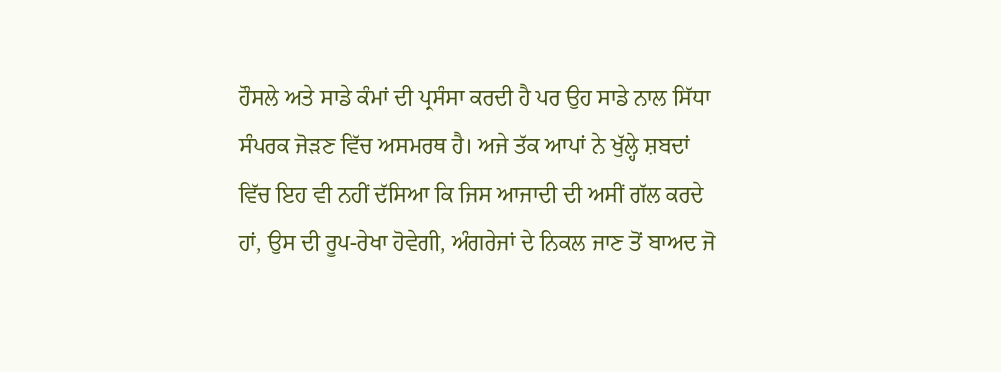ਹੌਸਲੇ ਅਤੇ ਸਾਡੇ ਕੰਮਾਂ ਦੀ ਪ੍ਰਸੰਸਾ ਕਰਦੀ ਹੈ ਪਰ ਉਹ ਸਾਡੇ ਨਾਲ ਸਿੱਧਾ ਸੰਪਰਕ ਜੋੜਣ ਵਿੱਚ ਅਸਮਰਥ ਹੈ। ਅਜੇ ਤੱਕ ਆਪਾਂ ਨੇ ਖੁੱਲ੍ਹੇ ਸ਼ਬਦਾਂ ਵਿੱਚ ਇਹ ਵੀ ਨਹੀਂ ਦੱਸਿਆ ਕਿ ਜਿਸ ਆਜਾਦੀ ਦੀ ਅਸੀਂ ਗੱਲ ਕਰਦੇ ਹਾਂ, ਉਸ ਦੀ ਰੂਪ-ਰੇਖਾ ਹੋਵੇਗੀ, ਅੰਗਰੇਜਾਂ ਦੇ ਨਿਕਲ ਜਾਣ ਤੋਂ ਬਾਅਦ ਜੋ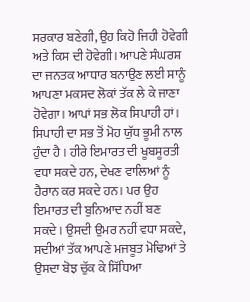ਸਰਕਾਰ ਬਣੇਗੀ, ਉਹ ਕਿਹੋ ਜਿਹੀ ਹੋਵੇਗੀ ਅਤੇ ਕਿਸ ਦੀ ਹੋਵੇਗੀ। ਆਪਣੇ ਸੰਘਰਸ਼ ਦਾ ਜਨਤਕ ਆਧਾਰ ਬਨਾਉਣ ਲਈ ਸਾਨੂੰ ਆਪਣਾ ਮਕਸਦ ਲੋਕਾਂ ਤੱਕ ਲੇ ਕੇ ਜਾਣਾ ਹੋਵੇਗਾ। ਆਪਾਂ ਸਭ ਲੋਕ ਸਿਪਾਹੀ ਹਾਂ। ਸਿਪਾਹੀ ਦਾ ਸਭ ਤੋਂ ਮੋਹ ਯੁੱਧ ਭੂਮੀ ਨਾਲ ਹੁੰਦਾ ਹੈ । ਹੀਰੇ ਇਮਾਰਤ ਦੀ ਖੂਬਸੂਰਤੀ ਵਧਾ ਸਕਦੇ ਹਨ, ਦੇਖਣ ਵਾਲਿਆਂ ਨੂੰ ਹੈਰਾਨ ਕਰ ਸਕਦੇ ਹਨ। ਪਰ ਉਹ ਇਮਾਰਤ ਦੀ ਬੁਨਿਆਦ ਨਹੀਂ ਬਣ ਸਕਦੇ। ਉਸਦੀ ਉਮਰ ਨਹੀਂ ਵਧਾ ਸਕਦੇ, ਸਦੀਆਂ ਤੱਕ ਆਪਣੇ ਮਜਬੂਤ ਮੋਢਿਆਂ ਤੇ ਉਸਦਾ ਬੋਝ ਚੁੱਕ ਕੇ ਸਿੱਧਿਆ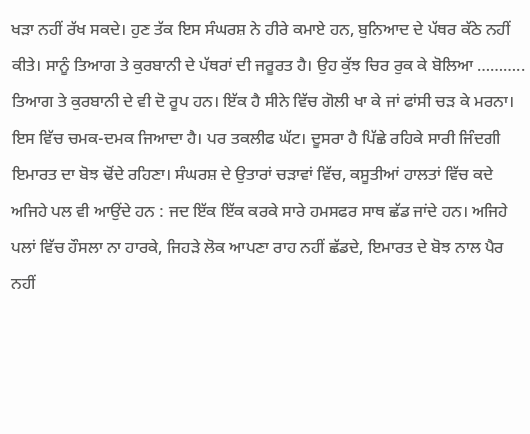ਖੜਾ ਨਹੀਂ ਰੱਖ ਸਕਦੇ। ਹੁਣ ਤੱਕ ਇਸ ਸੰਘਰਸ਼ ਨੇ ਹੀਰੇ ਕਮਾਏ ਹਨ, ਬੁਨਿਆਦ ਦੇ ਪੱਥਰ ਕੱਠੇ ਨਹੀਂ ਕੀਤੇ। ਸਾਨੂੰ ਤਿਆਗ ਤੇ ਕੁਰਬਾਨੀ ਦੇ ਪੱਥਰਾਂ ਦੀ ਜਰੂਰਤ ਹੈ। ਉਹ ਕੁੱਝ ਚਿਰ ਰੁਕ ਕੇ ਬੋਲਿਆ ……….. ਤਿਆਗ ਤੇ ਕੁਰਬਾਨੀ ਦੇ ਵੀ ਦੋ ਰੂਪ ਹਨ। ਇੱਕ ਹੈ ਸੀਨੇ ਵਿੱਚ ਗੋਲੀ ਖਾ ਕੇ ਜਾਂ ਫਾਂਸੀ ਚੜ ਕੇ ਮਰਨਾ। ਇਸ ਵਿੱਚ ਚਮਕ-ਦਮਕ ਜਿਆਦਾ ਹੈ। ਪਰ ਤਕਲੀਫ ਘੱਟ। ਦੂਸਰਾ ਹੈ ਪਿੱਛੇ ਰਹਿਕੇ ਸਾਰੀ ਜਿੰਦਗੀ ਇਮਾਰਤ ਦਾ ਬੋਝ ਢੋਂਦੇ ਰਹਿਣਾ। ਸੰਘਰਸ਼ ਦੇ ਉਤਾਰਾਂ ਚੜਾਵਾਂ ਵਿੱਚ, ਕਸੂਤੀਆਂ ਹਾਲਤਾਂ ਵਿੱਚ ਕਦੇ ਅਜਿਹੇ ਪਲ ਵੀ ਆਉਂਦੇ ਹਨ : ਜਦ ਇੱਕ ਇੱਕ ਕਰਕੇ ਸਾਰੇ ਹਮਸਫਰ ਸਾਥ ਛੱਡ ਜਾਂਦੇ ਹਨ। ਅਜਿਹੇ ਪਲਾਂ ਵਿੱਚ ਹੌਸਲਾ ਨਾ ਹਾਰਕੇ, ਜਿਹੜੇ ਲੋਕ ਆਪਣਾ ਰਾਹ ਨਹੀਂ ਛੱਡਦੇ, ਇਮਾਰਤ ਦੇ ਬੋਝ ਨਾਲ ਪੈਰ ਨਹੀਂ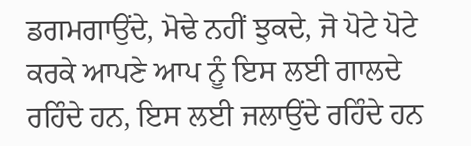ਡਗਮਗਾਉਂਦੇ, ਮੋਢੇ ਨਹੀਂ ਝੁਕਦੇ, ਜੋ ਪੋਟੇ ਪੋਟੇ ਕਰਕੇ ਆਪਣੇ ਆਪ ਨੂੰ ਇਸ ਲਈ ਗਾਲਦੇ ਰਹਿੰਦੇ ਹਨ, ਇਸ ਲਈ ਜਲਾਉਂਦੇ ਰਹਿੰਦੇ ਹਨ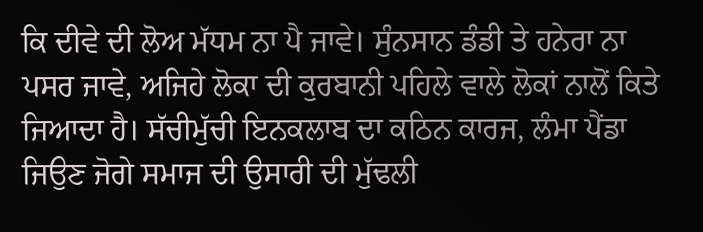ਕਿ ਦੀਵੇ ਦੀ ਲੋਅ ਮੱਧਮ ਨਾ ਪੈ ਜਾਵੇ। ਸੁੰਨਸਾਨ ਡੰਡੀ ਤੇ ਹਨੇਰਾ ਨਾ ਪਸਰ ਜਾਵੇ, ਅਜਿਹੇ ਲੋਕਾ ਦੀ ਕੁਰਬਾਨੀ ਪਹਿਲੇ ਵਾਲੇ ਲੋਕਾਂ ਨਾਲੋਂ ਕਿਤੇ ਜਿਆਦਾ ਹੈ। ਸੱਚੀਮੁੱਚੀ ਇਨਕਲਾਬ ਦਾ ਕਠਿਨ ਕਾਰਜ, ਲੰਮਾ ਪੈਂਡਾ ਜਿਉਣ ਜੋਗੇ ਸਮਾਜ ਦੀ ਉਸਾਰੀ ਦੀ ਮੁੱਢਲੀ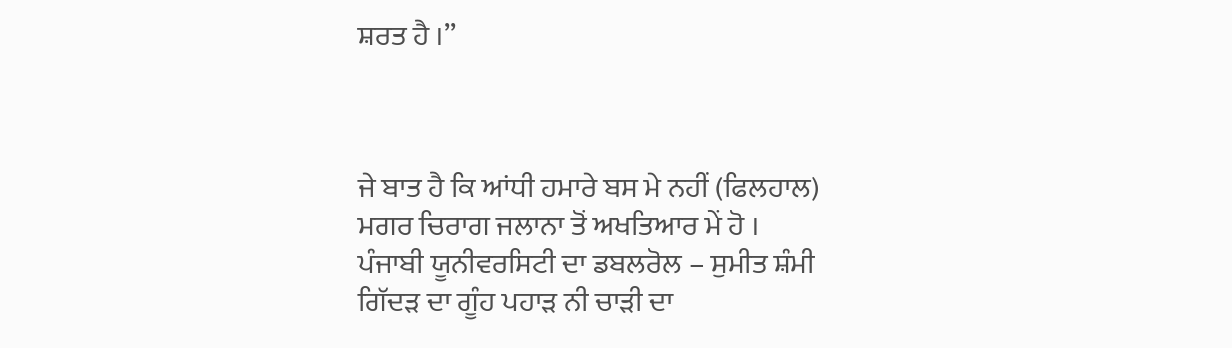ਸ਼ਰਤ ਹੈ ।’’



ਜੇ ਬਾਤ ਹੈ ਕਿ ਆਂਧੀ ਹਮਾਰੇ ਬਸ ਮੇ ਨਹੀਂ (ਫਿਲਹਾਲ)
ਮਗਰ ਚਿਰਾਗ ਜਲਾਨਾ ਤੋਂ ਅਖਤਿਆਰ ਮੇਂ ਹੋ ।
ਪੰਜਾਬੀ ਯੂਨੀਵਰਸਿਟੀ ਦਾ ਡਬਲਰੋਲ – ਸੁਮੀਤ ਸ਼ੰਮੀ
ਗਿੱਦੜ ਦਾ ਗੂੰਹ ਪਹਾੜ ਨੀ ਚਾੜੀ ਦਾ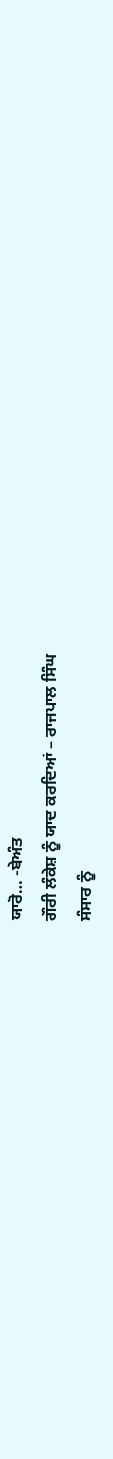ਯਾਰੋ… -ਬੇਅੰਤ
ਗੌਰੀ ਲੰਕੇਸ਼ ਨੂੰ ਯਾਦ ਕਰਦਿਆਂ – ਰਾਜਪਾਲ ਸਿੰਘ
ਸੰਸਾਰ ਨੂੰ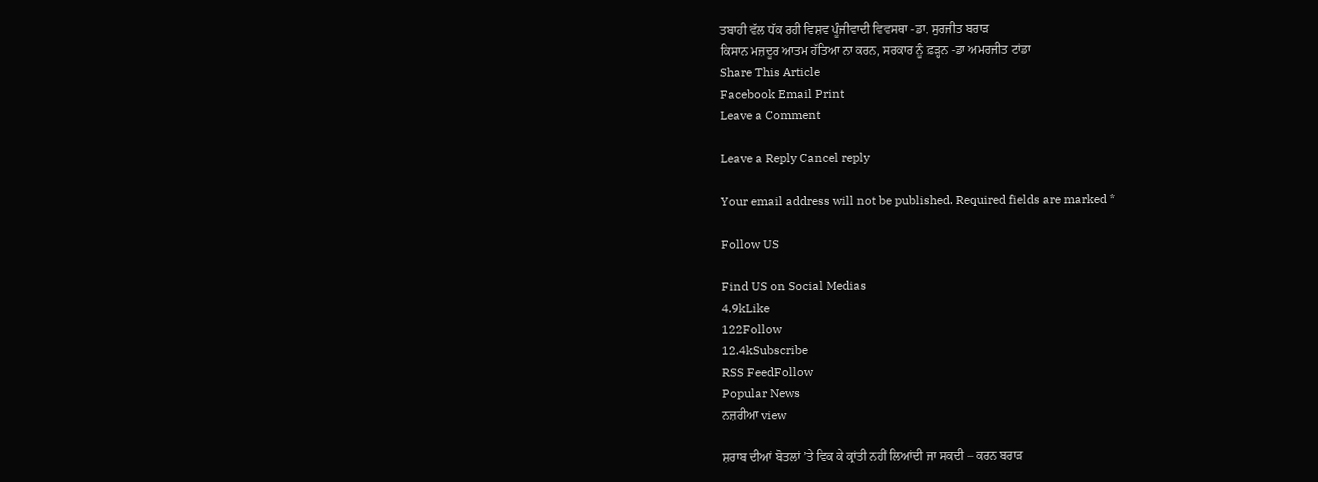ਤਬਾਹੀ ਵੱਲ ਧੱਕ ਰਹੀ ਵਿਸ਼ਵ ਪੂੰਜੀਵਾਦੀ ਵਿਵਸਥਾ -ਡਾ. ਸੁਰਜੀਤ ਬਰਾੜ
ਕਿਸਾਨ ਮਜ਼ਦੂਰ ਆਤਮ ਹੱਤਿਆ ਨਾ ਕਰਨ, ਸਰਕਾਰ ਨੂੰ ਫ਼ੜ੍ਹਨ -ਡਾ ਅਮਰਜੀਤ ਟਾਂਡਾ
Share This Article
Facebook Email Print
Leave a Comment

Leave a Reply Cancel reply

Your email address will not be published. Required fields are marked *

Follow US

Find US on Social Medias
4.9kLike
122Follow
12.4kSubscribe
RSS FeedFollow
Popular News
ਨਜ਼ਰੀਆ view

ਸ਼ਰਾਬ ਦੀਆਂ ਬੋਤਲਾਂ ’ਤੇ ਵਿਕ ਕੇ ਕ੍ਰਾਂਤੀ ਨਹੀਂ ਲਿਆਂਦੀ ਜਾ ਸਕਦੀ – ਕਰਨ ਬਰਾੜ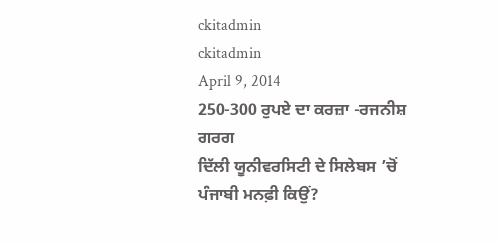ckitadmin
ckitadmin
April 9, 2014
250-300 ਰੁਪਏ ਦਾ ਕਰਜ਼ਾ -ਰਜਨੀਸ਼ ਗਰਗ
ਦਿੱਲੀ ਯੂਨੀਵਰਸਿਟੀ ਦੇ ਸਿਲੇਬਸ ’ਚੋਂ ਪੰਜਾਬੀ ਮਨਫ਼ੀ ਕਿਉਂ?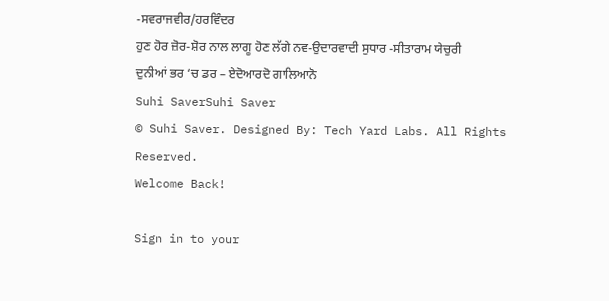-ਸਵਰਾਜਵੀਰ/ਹਰਵਿੰਦਰ
ਹੁਣ ਹੋਰ ਜ਼ੋਰ-ਸ਼ੋਰ ਨਾਲ ਲਾਗੂ ਹੋਣ ਲੱਗੇ ਨਵ-ਉਦਾਰਵਾਦੀ ਸੁਧਾਰ -ਸੀਤਾਰਾਮ ਯੇਚੁਰੀ
ਦੁਨੀਆਂ ਭਰ ‘ਚ ਡਰ – ਏਦੋਆਰਦੋ ਗਾਲਿਆਨੋ
Suhi SaverSuhi Saver
© Suhi Saver. Designed By: Tech Yard Labs. All Rights Reserved.
Welcome Back!

Sign in to your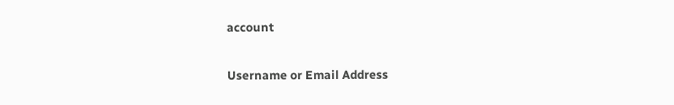account

Username or Email Address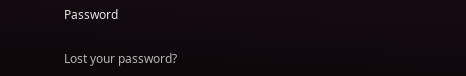Password

Lost your password?